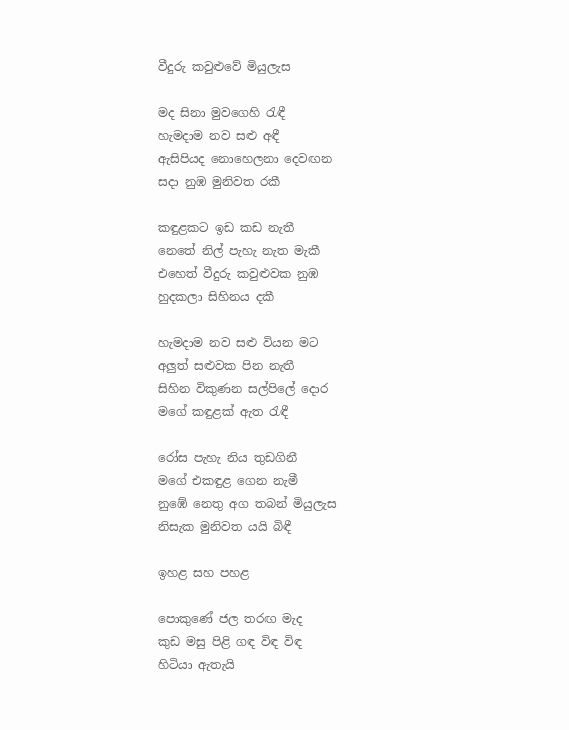වීදුරු කවුළුවේ මියුලැස

මද සිනා මුවගෙහි රැඳී
හැමදාම නව සළු අඳී
ඇසිපියද නොහෙලනා දෙවඟන
සදා නුඹ මුනිවත රකී

කඳුළකට ඉඩ කඩ නැතී
නෙතේ නිල් පැහැ නැත මැකී
එහෙත් වීදුරු කවුළුවක නුඹ
හුදකලා සිහිනය දකී

හැමදාම නව සළු වියන මට
අලුත් සළුවක පින නැතී
සිහින විකුණන සල්පිලේ දොර
මගේ කඳුළක් ඇත රැඳී

රෝස පැහැ නිය තුඩගිනී
මගේ එකඳුළ ගෙන නැමී
නුඹේ නෙතු අග තබන් මියුලැස
නිසැක මුනිවත යයි බිඳී

ඉහළ සහ පහළ

පොකුණේ ජල තරඟ මැද
කුඩ මසු පිළි ගඳ විඳ විඳ
හිටියා ඇතැයි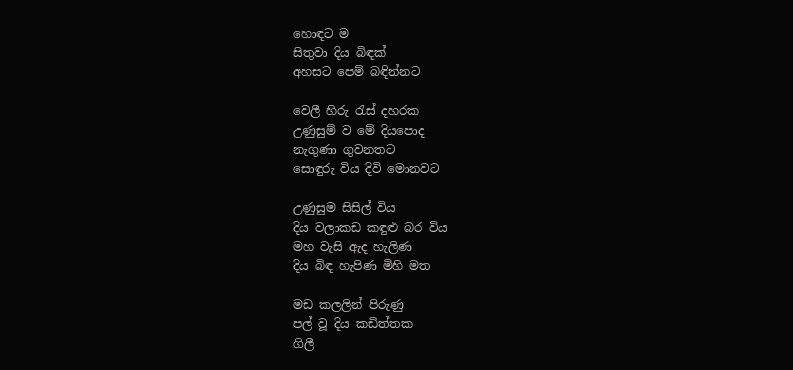හොඳට ම
සිතුවා දිය බිඳක්
අහසට පෙම් බඳින්නට

වෙලී හිරු රැස් දහරක
උණුසුම් ව මේ දියපොද
නැගුණා ගුවනතට
සොඳුරු විය දිවි මොනවට

උණුසුම සිසිල් විය
දිය වලාකඩ කඳුළු බර විය
මහ වැසි ඇද හැලිණ
දිය බිඳ හැපිණ මිහි මත

මඩ කලලින් පිරුණු
පල් වූ දිය කඩිත්තක
ගිලී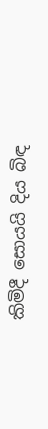කිමිදී සොයයි දිය බිඳ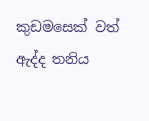කුඩමසෙක් වත් ඇද්ද තනිය